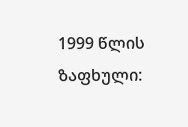1999 წლის ზაფხული: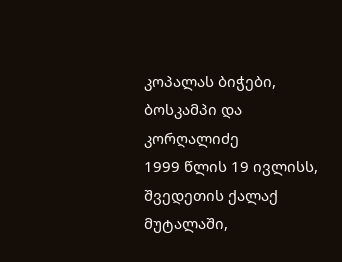კოპალას ბიჭები, ბოსკამპი და კორღალიძე
1999 წლის 19 ივლისს, შვედეთის ქალაქ მუტალაში,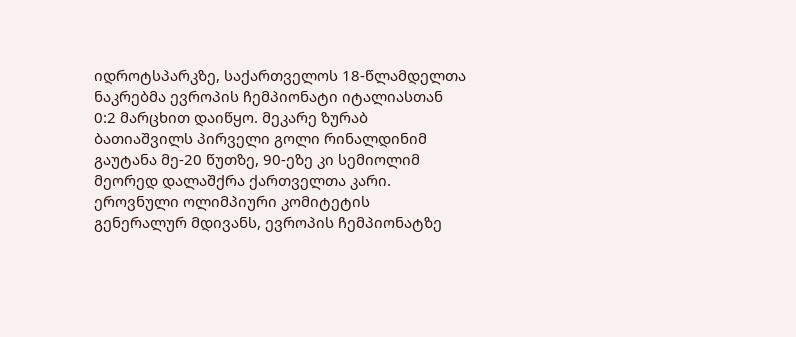იდროტსპარკზე, საქართველოს 18-წლამდელთა ნაკრებმა ევროპის ჩემპიონატი იტალიასთან 0:2 მარცხით დაიწყო. მეკარე ზურაბ ბათიაშვილს პირველი გოლი რინალდინიმ გაუტანა მე-20 წუთზე, 90-ეზე კი სემიოლიმ მეორედ დალაშქრა ქართველთა კარი.
ეროვნული ოლიმპიური კომიტეტის გენერალურ მდივანს, ევროპის ჩემპიონატზე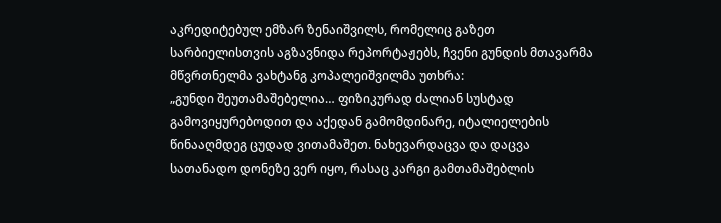აკრედიტებულ ემზარ ზენაიშვილს, რომელიც გაზეთ სარბიელისთვის აგზავნიდა რეპორტაჟებს, ჩვენი გუნდის მთავარმა მწვრთნელმა ვახტანგ კოპალეიშვილმა უთხრა:
„გუნდი შეუთამაშებელია… ფიზიკურად ძალიან სუსტად გამოვიყურებოდით და აქედან გამომდინარე, იტალიელების წინააღმდეგ ცუდად ვითამაშეთ. ნახევარდაცვა და დაცვა სათანადო დონეზე ვერ იყო, რასაც კარგი გამთამაშებლის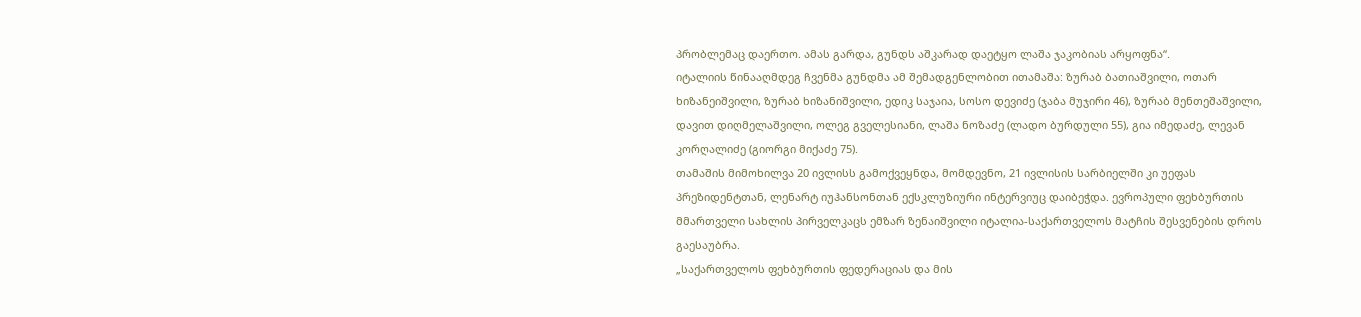პრობლემაც დაერთო. ამას გარდა, გუნდს აშკარად დაეტყო ლაშა ჯაკობიას არყოფნა“.
იტალიის წინააღმდეგ ჩვენმა გუნდმა ამ შემადგენლობით ითამაშა: ზურაბ ბათიაშვილი, ოთარ ხიზანეიშვილი, ზურაბ ხიზანიშვილი, ედიკ საჯაია, სოსო დევიძე (ჯაბა მუჯირი 46), ზურაბ მენთეშაშვილი, დავით დიღმელაშვილი, ოლეგ გველესიანი, ლაშა ნოზაძე (ლადო ბურდული 55), გია იმედაძე, ლევან კორღალიძე (გიორგი მიქაძე 75).
თამაშის მიმოხილვა 20 ივლისს გამოქვეყნდა, მომდევნო, 21 ივლისის სარბიელში კი უეფას პრეზიდენტთან, ლენარტ იუჰანსონთან ექსკლუზიური ინტერვიუც დაიბეჭდა. ევროპული ფეხბურთის მმართველი სახლის პირველკაცს ემზარ ზენაიშვილი იტალია-საქართველოს მატჩის შესვენების დროს გაესაუბრა.
„საქართველოს ფეხბურთის ფედერაციას და მის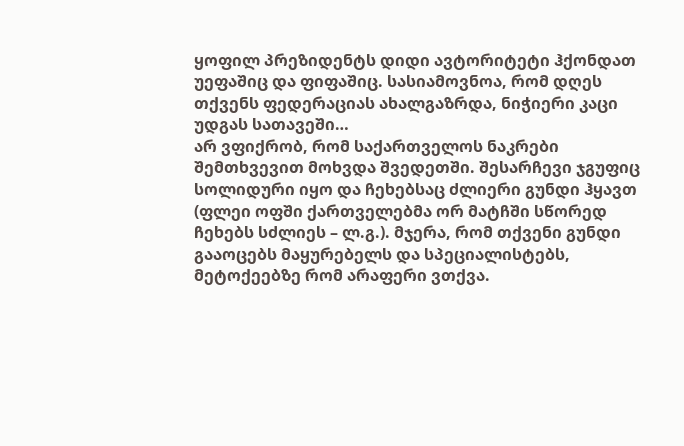ყოფილ პრეზიდენტს დიდი ავტორიტეტი ჰქონდათ უეფაშიც და ფიფაშიც. სასიამოვნოა, რომ დღეს თქვენს ფედერაციას ახალგაზრდა, ნიჭიერი კაცი უდგას სათავეში…
არ ვფიქრობ, რომ საქართველოს ნაკრები შემთხვევით მოხვდა შვედეთში. შესარჩევი ჯგუფიც სოლიდური იყო და ჩეხებსაც ძლიერი გუნდი ჰყავთ (ფლეი ოფში ქართველებმა ორ მატჩში სწორედ ჩეხებს სძლიეს – ლ.გ.). მჯერა, რომ თქვენი გუნდი გააოცებს მაყურებელს და სპეციალისტებს, მეტოქეებზე რომ არაფერი ვთქვა.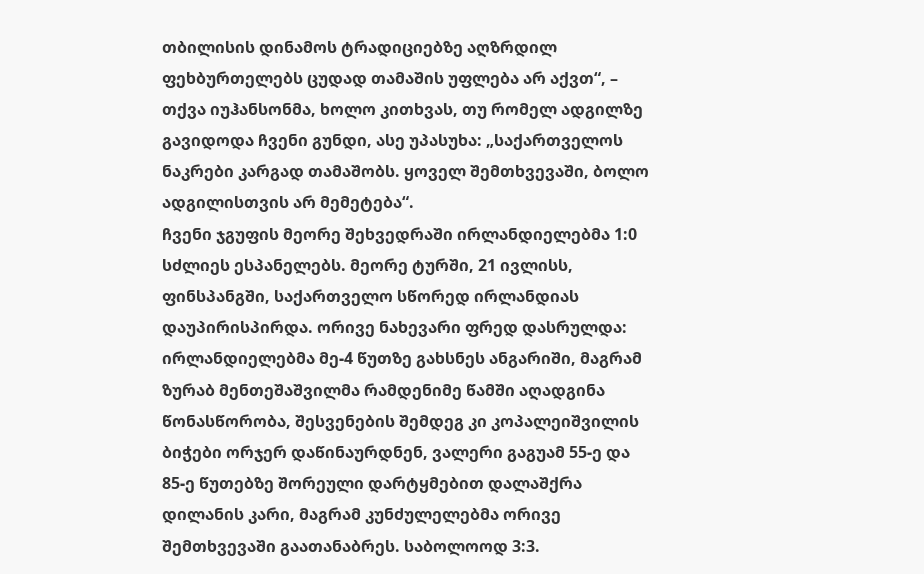თბილისის დინამოს ტრადიციებზე აღზრდილ ფეხბურთელებს ცუდად თამაშის უფლება არ აქვთ“, – თქვა იუჰანსონმა, ხოლო კითხვას, თუ რომელ ადგილზე გავიდოდა ჩვენი გუნდი, ასე უპასუხა: „საქართველოს ნაკრები კარგად თამაშობს. ყოველ შემთხვევაში, ბოლო ადგილისთვის არ მემეტება“.
ჩვენი ჯგუფის მეორე შეხვედრაში ირლანდიელებმა 1:0 სძლიეს ესპანელებს. მეორე ტურში, 21 ივლისს, ფინსპანგში, საქართველო სწორედ ირლანდიას დაუპირისპირდა. ორივე ნახევარი ფრედ დასრულდა: ირლანდიელებმა მე-4 წუთზე გახსნეს ანგარიში, მაგრამ ზურაბ მენთეშაშვილმა რამდენიმე წამში აღადგინა წონასწორობა, შესვენების შემდეგ კი კოპალეიშვილის ბიჭები ორჯერ დაწინაურდნენ, ვალერი გაგუამ 55-ე და 85-ე წუთებზე შორეული დარტყმებით დალაშქრა დილანის კარი, მაგრამ კუნძულელებმა ორივე შემთხვევაში გაათანაბრეს. საბოლოოდ 3:3.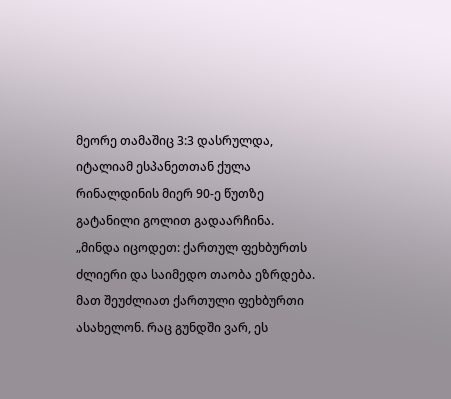მეორე თამაშიც 3:3 დასრულდა, იტალიამ ესპანეთთან ქულა რინალდინის მიერ 90-ე წუთზე გატანილი გოლით გადაარჩინა.
„მინდა იცოდეთ: ქართულ ფეხბურთს ძლიერი და საიმედო თაობა ეზრდება. მათ შეუძლიათ ქართული ფეხბურთი ასახელონ. რაც გუნდში ვარ, ეს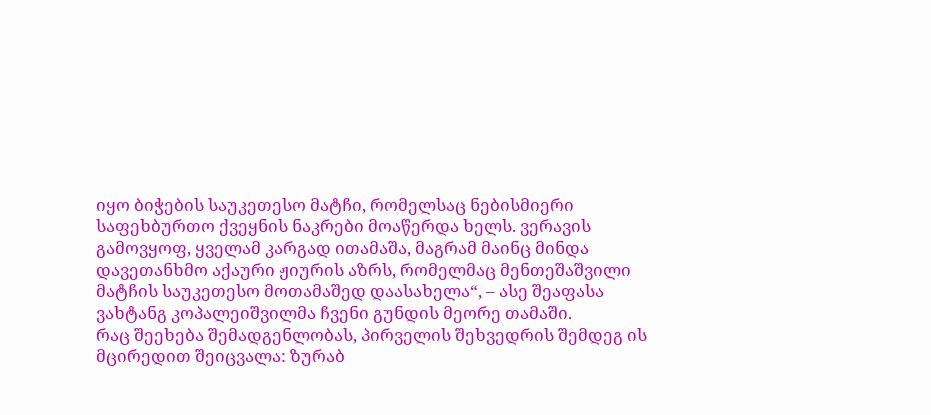იყო ბიჭების საუკეთესო მატჩი, რომელსაც ნებისმიერი საფეხბურთო ქვეყნის ნაკრები მოაწერდა ხელს. ვერავის გამოვყოფ, ყველამ კარგად ითამაშა, მაგრამ მაინც მინდა დავეთანხმო აქაური ჟიურის აზრს, რომელმაც მენთეშაშვილი მატჩის საუკეთესო მოთამაშედ დაასახელა“, – ასე შეაფასა ვახტანგ კოპალეიშვილმა ჩვენი გუნდის მეორე თამაში.
რაც შეეხება შემადგენლობას, პირველის შეხვედრის შემდეგ ის მცირედით შეიცვალა: ზურაბ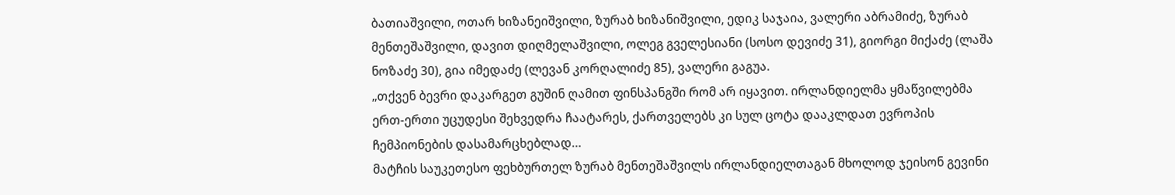ბათიაშვილი, ოთარ ხიზანეიშვილი, ზურაბ ხიზანიშვილი, ედიკ საჯაია, ვალერი აბრამიძე, ზურაბ მენთეშაშვილი, დავით დიღმელაშვილი, ოლეგ გველესიანი (სოსო დევიძე 31), გიორგი მიქაძე (ლაშა ნოზაძე 30), გია იმედაძე (ლევან კორღალიძე 85), ვალერი გაგუა.
„თქვენ ბევრი დაკარგეთ გუშინ ღამით ფინსპანგში რომ არ იყავით. ირლანდიელმა ყმაწვილებმა ერთ-ერთი უცუდესი შეხვედრა ჩაატარეს, ქართველებს კი სულ ცოტა დააკლდათ ევროპის ჩემპიონების დასამარცხებლად…
მატჩის საუკეთესო ფეხბურთელ ზურაბ მენთეშაშვილს ირლანდიელთაგან მხოლოდ ჯეისონ გევინი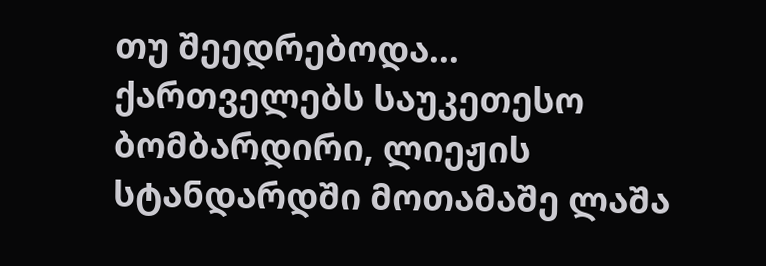თუ შეედრებოდა…
ქართველებს საუკეთესო ბომბარდირი, ლიეჟის სტანდარდში მოთამაშე ლაშა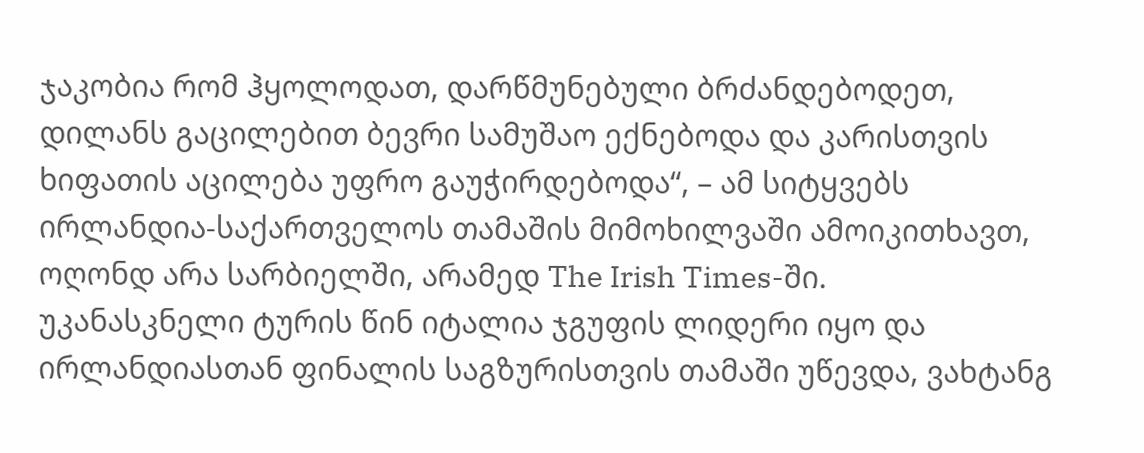ჯაკობია რომ ჰყოლოდათ, დარწმუნებული ბრძანდებოდეთ, დილანს გაცილებით ბევრი სამუშაო ექნებოდა და კარისთვის ხიფათის აცილება უფრო გაუჭირდებოდა“, – ამ სიტყვებს ირლანდია-საქართველოს თამაშის მიმოხილვაში ამოიკითხავთ, ოღონდ არა სარბიელში, არამედ The Irish Times-ში.
უკანასკნელი ტურის წინ იტალია ჯგუფის ლიდერი იყო და ირლანდიასთან ფინალის საგზურისთვის თამაში უწევდა, ვახტანგ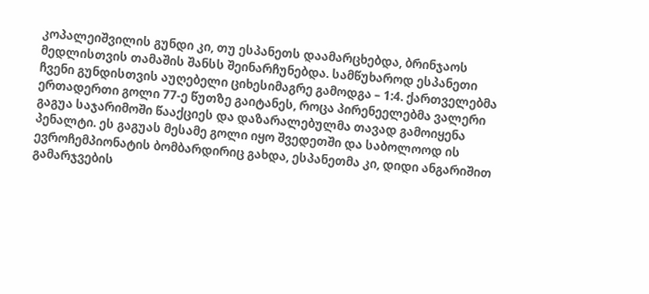კოპალეიშვილის გუნდი კი, თუ ესპანეთს დაამარცხებდა, ბრინჯაოს მედლისთვის თამაშის შანსს შეინარჩუნებდა. სამწუხაროდ ესპანეთი ჩვენი გუნდისთვის აუღებელი ციხესიმაგრე გამოდგა – 1:4. ქართველებმა ერთადერთი გოლი 77-ე წუთზე გაიტანეს, როცა პირენეელებმა ვალერი გაგუა საჯარიმოში წააქციეს და დაზარალებულმა თავად გამოიყენა პენალტი. ეს გაგუას მესამე გოლი იყო შვედეთში და საბოლოოდ ის ევროჩემპიონატის ბომბარდირიც გახდა, ესპანეთმა კი, დიდი ანგარიშით გამარჯვების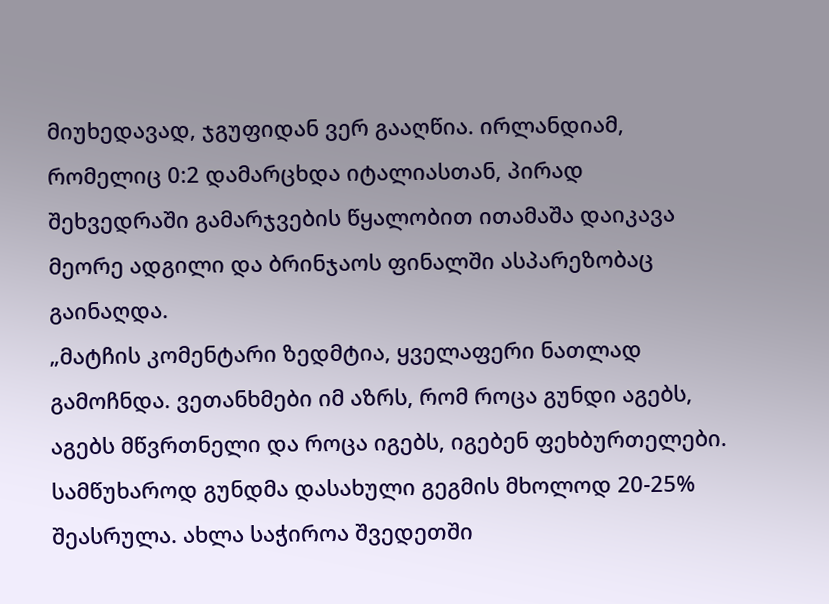მიუხედავად, ჯგუფიდან ვერ გააღწია. ირლანდიამ, რომელიც 0:2 დამარცხდა იტალიასთან, პირად შეხვედრაში გამარჯვების წყალობით ითამაშა დაიკავა მეორე ადგილი და ბრინჯაოს ფინალში ასპარეზობაც გაინაღდა.
„მატჩის კომენტარი ზედმტია, ყველაფერი ნათლად გამოჩნდა. ვეთანხმები იმ აზრს, რომ როცა გუნდი აგებს, აგებს მწვრთნელი და როცა იგებს, იგებენ ფეხბურთელები. სამწუხაროდ გუნდმა დასახული გეგმის მხოლოდ 20-25% შეასრულა. ახლა საჭიროა შვედეთში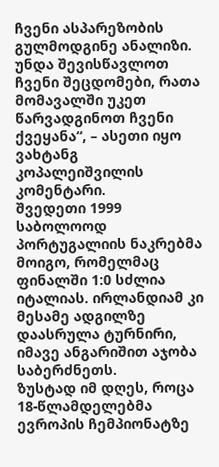ჩვენი ასპარეზობის გულმოდგინე ანალიზი. უნდა შევისწავლოთ ჩვენი შეცდომები, რათა მომავალში უკეთ წარვადგინოთ ჩვენი ქვეყანა“, – ასეთი იყო ვახტანგ კოპალეიშვილის კომენტარი.
შვედეთი 1999 საბოლოოდ პორტუგალიის ნაკრებმა მოიგო, რომელმაც ფინალში 1:0 სძლია იტალიას. ირლანდიამ კი მესამე ადგილზე დაასრულა ტურნირი, იმავე ანგარიშით აჯობა საბერძნეთს.
ზუსტად იმ დღეს, როცა 18-წლამდელებმა ევროპის ჩემპიონატზე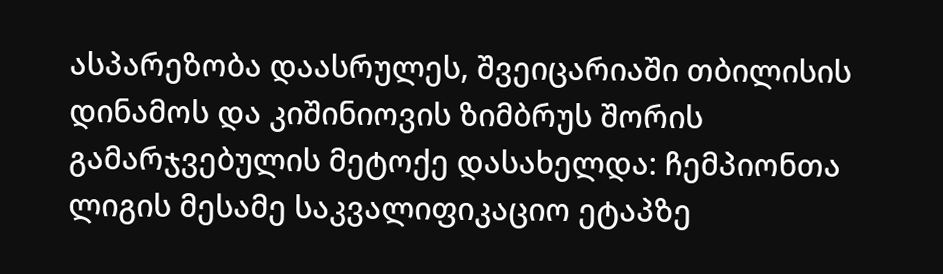ასპარეზობა დაასრულეს, შვეიცარიაში თბილისის დინამოს და კიშინიოვის ზიმბრუს შორის გამარჯვებულის მეტოქე დასახელდა: ჩემპიონთა ლიგის მესამე საკვალიფიკაციო ეტაპზე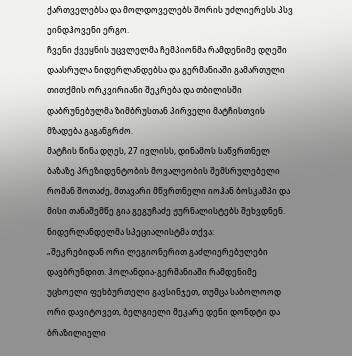ქართველებსა და მოლდოველებს შორის უძლიერესს პსვ ეინდჰოვენი ერგო.
ჩვენი ქვეყნის უცვლელმა ჩემპიონმა რამდენიმე დღეში დაასრულა ნიდერლანდებსა და გერმანიაში გამართული თითქმის ორკვირიანი შეკრება და თბილისში დაბრუნებულმა ზიმბრუსთან პირველი მატჩისთვის მზადება გაგანგრძო.
მატჩის წინა დღეს, 27 ივლისს, დინამოს საწვრთნელ ბაზაზე პრეზიდენტობის მოვალეობის შემსრულებელი რომან შოთაძე, მთავარი მწვრთნელი იოჰან ბოსკამპი და მისი თანაშემწე გია გეგუჩაძე ჟურნალისტებს შეხვდნენ. ნიდერლანდელმა სპეციალისტმა თქვა:
„შეკრებიდან ორი ლეგიონერით გაძლიერებულები დავბრუნდით. ჰოლანდია-გერმანიაში რამდენიმე უცხოელი ფეხბურთელი გავსინჯეთ, თუმცა საბოლოოდ ორი დავიტოვეთ, ბელგიელი მეკარე დენი დონდტი და ბრაზილიელი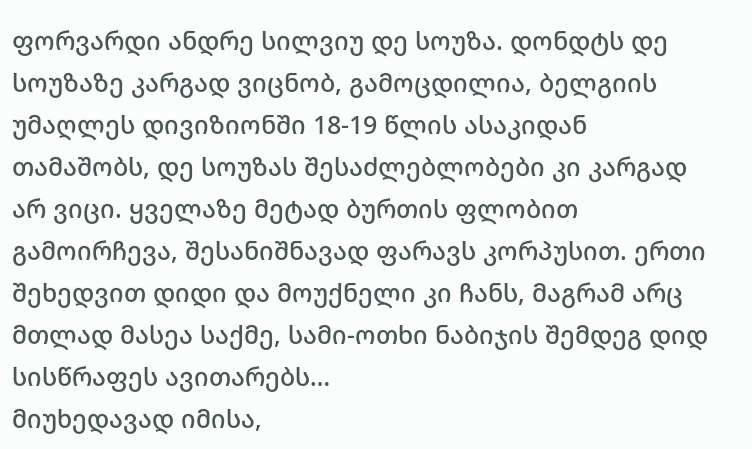ფორვარდი ანდრე სილვიუ დე სოუზა. დონდტს დე სოუზაზე კარგად ვიცნობ, გამოცდილია, ბელგიის უმაღლეს დივიზიონში 18-19 წლის ასაკიდან თამაშობს, დე სოუზას შესაძლებლობები კი კარგად არ ვიცი. ყველაზე მეტად ბურთის ფლობით გამოირჩევა, შესანიშნავად ფარავს კორპუსით. ერთი შეხედვით დიდი და მოუქნელი კი ჩანს, მაგრამ არც მთლად მასეა საქმე, სამი-ოთხი ნაბიჯის შემდეგ დიდ სისწრაფეს ავითარებს…
მიუხედავად იმისა,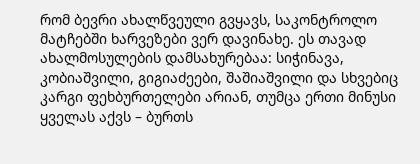რომ ბევრი ახალწვეული გვყავს, საკონტროლო მატჩებში ხარვეზები ვერ დავინახე. ეს თავად ახალმოსულების დამსახურებაა: სიჭინავა, კობიაშვილი, გიგიაძეები, შაშიაშვილი და სხვებიც კარგი ფეხბურთელები არიან, თუმცა ერთი მინუსი ყველას აქვს – ბურთს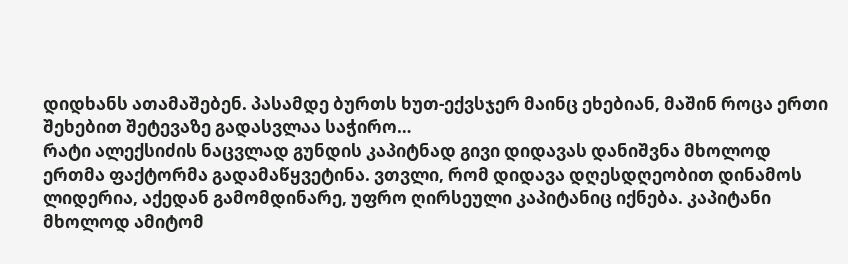დიდხანს ათამაშებენ. პასამდე ბურთს ხუთ-ექვსჯერ მაინც ეხებიან, მაშინ როცა ერთი შეხებით შეტევაზე გადასვლაა საჭირო…
რატი ალექსიძის ნაცვლად გუნდის კაპიტნად გივი დიდავას დანიშვნა მხოლოდ ერთმა ფაქტორმა გადამაწყვეტინა. ვთვლი, რომ დიდავა დღესდღეობით დინამოს ლიდერია, აქედან გამომდინარე, უფრო ღირსეული კაპიტანიც იქნება. კაპიტანი მხოლოდ ამიტომ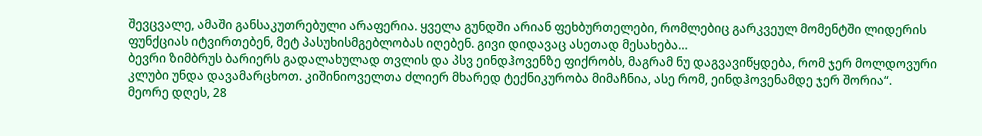შევცვალე, ამაში განსაკუთრებული არაფერია. ყველა გუნდში არიან ფეხბურთელები, რომლებიც გარკვეულ მომენტში ლიდერის ფუნქციას იტვირთებენ, მეტ პასუხისმგებლობას იღებენ. გივი დიდავაც ასეთად მესახება…
ბევრი ზიმბრუს ბარიერს გადალახულად თვლის და პსვ ეინდჰოვენზე ფიქრობს, მაგრამ ნუ დაგვავიწყდება, რომ ჯერ მოლდოვური კლუბი უნდა დავამარცხოთ. კიშინიოველთა ძლიერ მხარედ ტექნიკურობა მიმაჩნია, ასე რომ, ეინდჰოვენამდე ჯერ შორია“.
მეორე დღეს, 28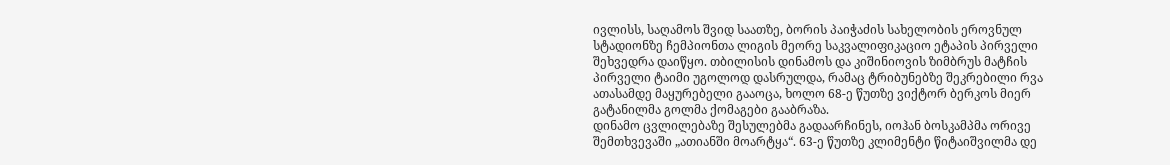ივლისს, საღამოს შვიდ საათზე, ბორის პაიჭაძის სახელობის ეროვნულ სტადიონზე ჩემპიონთა ლიგის მეორე საკვალიფიკაციო ეტაპის პირველი შეხვედრა დაიწყო. თბილისის დინამოს და კიშინიოვის ზიმბრუს მატჩის პირველი ტაიმი უგოლოდ დასრულდა, რამაც ტრიბუნებზე შეკრებილი რვა ათასამდე მაყურებელი გააოცა, ხოლო 68-ე წუთზე ვიქტორ ბერკოს მიერ გატანილმა გოლმა ქომაგები გააბრაზა.
დინამო ცვლილებაზე შესულებმა გადაარჩინეს, იოჰან ბოსკამპმა ორივე შემთხვევაში „ათიანში მოარტყა“. 63-ე წუთზე კლიმენტი წიტაიშვილმა დე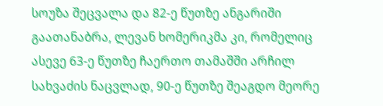სოუზა შეცვალა და 82-ე წუთზე ანგარიში გაათანაბრა, ლევან ხომერიკმა კი, რომელიც ასევე 63-ე წუთზე ჩაერთო თამაშში არჩილ სახვაძის ნაცვლად, 90-ე წუთზე შეაგდო მეორე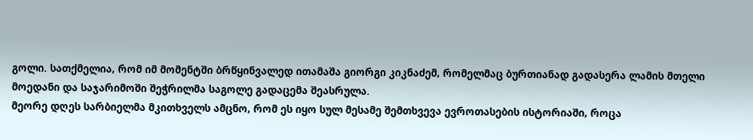გოლი. სათქმელია, რომ იმ მომენტში ბრწყინვალედ ითამაშა გიორგი კიკნაძემ, რომელმაც ბურთიანად გადასერა ლამის მთელი მოედანი და საჯარიმოში შეჭრილმა საგოლე გადაცემა შეასრულა.
მეორე დღეს სარბიელმა მკითხველს ამცნო, რომ ეს იყო სულ მესამე შემთხვევა ევროთასების ისტორიაში, როცა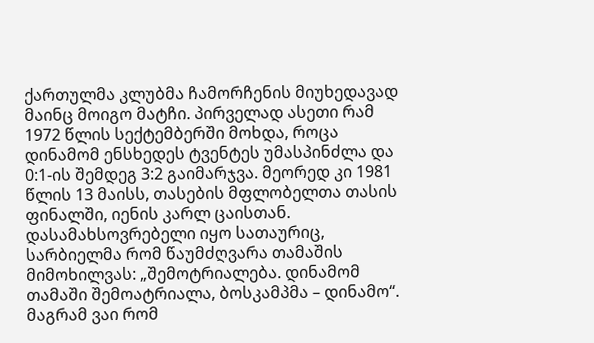ქართულმა კლუბმა ჩამორჩენის მიუხედავად მაინც მოიგო მატჩი. პირველად ასეთი რამ 1972 წლის სექტემბერში მოხდა, როცა დინამომ ენსხედეს ტვენტეს უმასპინძლა და 0:1-ის შემდეგ 3:2 გაიმარჯვა. მეორედ კი 1981 წლის 13 მაისს, თასების მფლობელთა თასის ფინალში, იენის კარლ ცაისთან.
დასამახსოვრებელი იყო სათაურიც, სარბიელმა რომ წაუმძღვარა თამაშის მიმოხილვას: „შემოტრიალება. დინამომ თამაში შემოატრიალა, ბოსკამპმა – დინამო“.
მაგრამ ვაი რომ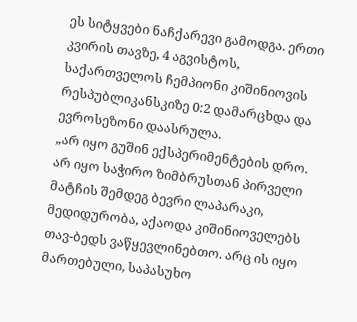ეს სიტყვები ნაჩქარევი გამოდგა. ერთი კვირის თავზე, 4 აგვისტოს, საქართველოს ჩემპიონი კიშინიოვის რესპუბლიკანსკიზე 0:2 დამარცხდა და ევროსეზონი დაასრულა.
„არ იყო გუშინ ექსპერიმენტების დრო. არ იყო საჭირო ზიმბრუსთან პირველი მატჩის შემდეგ ბევრი ლაპარაკი, მედიდურობა, აქაოდა კიშინიოველებს თავ-ბედს ვაწყევლინებთო. არც ის იყო მართებული, საპასუხო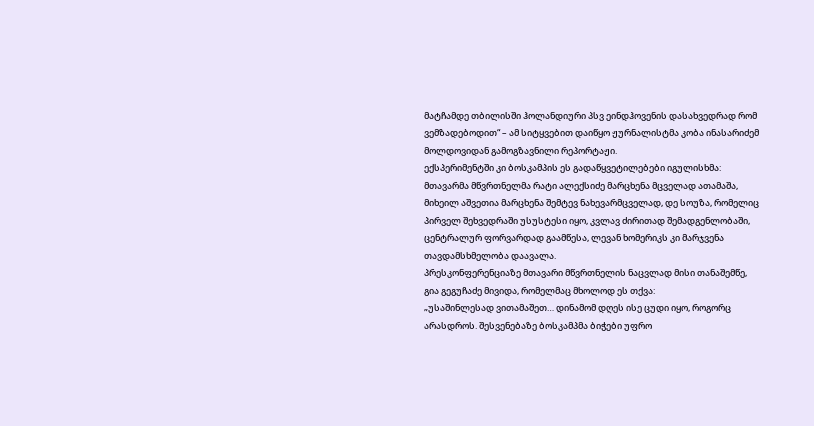მატჩამდე თბილისში ჰოლანდიური პსვ ეინდჰოვენის დასახვედრად რომ ვემზადებოდით“ – ამ სიტყვებით დაიწყო ჟურნალისტმა კობა ინასარიძემ მოლდოვიდან გამოგზავნილი რეპორტაჟი.
ექსპერიმენტში კი ბოსკამპის ეს გადაწყვეტილებები იგულისხმა: მთავარმა მწვრთნელმა რატი ალექსიძე მარცხენა მცველად ათამაშა, მიხეილ აშვეთია მარცხენა შემტევ ნახევარმცველად, დე სოუზა, რომელიც პირველ შეხვედრაში უსუსტესი იყო, კვლავ ძირითად შემადგენლობაში, ცენტრალურ ფორვარდად გაამწესა, ლევან ხომერიკს კი მარჯვენა თავდამსხმელობა დაავალა.
პრესკონფერენციაზე მთავარი მწვრთნელის ნაცვლად მისი თანაშემწე, გია გეგუჩაძე მივიდა, რომელმაც მხოლოდ ეს თქვა:
„უსაშინლესად ვითამაშეთ… დინამომ დღეს ისე ცუდი იყო, როგორც არასდროს. შესვენებაზე ბოსკამპმა ბიჭები უფრო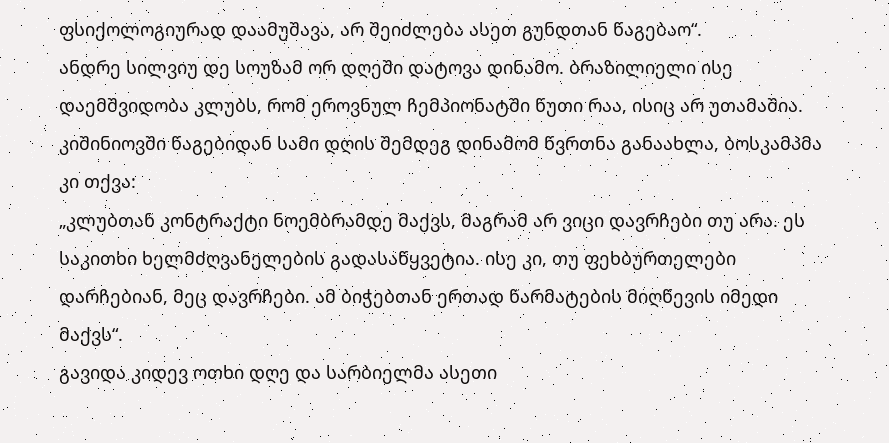ფსიქოლოგიურად დაამუშავა, არ შეიძლება ასეთ გუნდთან წაგებაო“.
ანდრე სილვიუ დე სოუზამ ორ დღეში დატოვა დინამო. ბრაზილიელი ისე დაემშვიდობა კლუბს, რომ ეროვნულ ჩემპიონატში წუთი რაა, ისიც არ უთამაშია. კიშინიოვში წაგებიდან სამი დღის შემდეგ დინამომ წვრთნა განაახლა, ბოსკამპმა კი თქვა:
„კლუბთან კონტრაქტი ნოემბრამდე მაქვს, მაგრამ არ ვიცი დავრჩები თუ არა. ეს საკითხი ხელმძღვანელების გადასაწყვეტია. ისე კი, თუ ფეხბურთელები დარჩებიან, მეც დავრჩები. ამ ბიჭებთან ერთად წარმატების მიღწევის იმედი მაქვს“.
გავიდა კიდევ ოთხი დღე და სარბიელმა ასეთი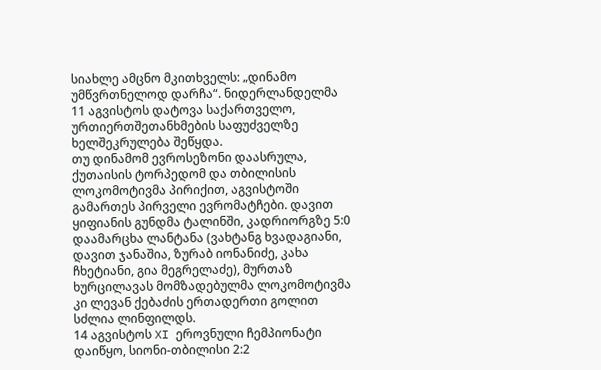სიახლე ამცნო მკითხველს: „დინამო უმწვრთნელოდ დარჩა“. ნიდერლანდელმა 11 აგვისტოს დატოვა საქართველო, ურთიერთშეთანხმების საფუძველზე ხელშეკრულება შეწყდა.
თუ დინამომ ევროსეზონი დაასრულა, ქუთაისის ტორპედომ და თბილისის ლოკომოტივმა პირიქით, აგვისტოში გამართეს პირველი ევრომატჩები. დავით ყიფიანის გუნდმა ტალინში, კადრიორგზე 5:0 დაამარცხა ლანტანა (ვახტანგ ხვადაგიანი, დავით ჯანაშია, ზურაბ იონანიძე, კახა ჩხეტიანი, გია მეგრელაძე), მურთაზ ხურცილავას მომზადებულმა ლოკომოტივმა კი ლევან ქებაძის ერთადერთი გოლით სძლია ლინფილდს.
14 აგვისტოს XI ეროვნული ჩემპიონატი დაიწყო, სიონი-თბილისი 2:2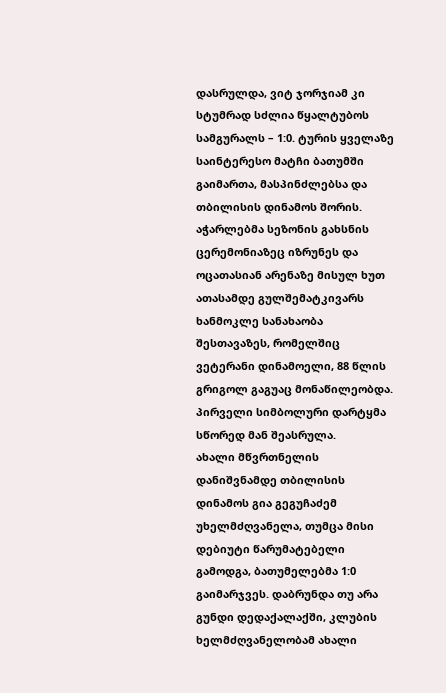დასრულდა, ვიტ ჯორჯიამ კი სტუმრად სძლია წყალტუბოს სამგურალს – 1:0. ტურის ყველაზე საინტერესო მატჩი ბათუმში გაიმართა, მასპინძლებსა და თბილისის დინამოს შორის. აჭარლებმა სეზონის გახსნის ცერემონიაზეც იზრუნეს და ოცათასიან არენაზე მისულ ხუთ ათასამდე გულშემატკივარს ხანმოკლე სანახაობა შესთავაზეს, რომელშიც ვეტერანი დინამოელი, 88 წლის გრიგოლ გაგუაც მონაწილეობდა. პირველი სიმბოლური დარტყმა სწორედ მან შეასრულა.
ახალი მწვრთნელის დანიშვნამდე თბილისის დინამოს გია გეგუჩაძემ უხელმძღვანელა, თუმცა მისი დებიუტი წარუმატებელი გამოდგა, ბათუმელებმა 1:0 გაიმარჯვეს. დაბრუნდა თუ არა გუნდი დედაქალაქში, კლუბის ხელმძღვანელობამ ახალი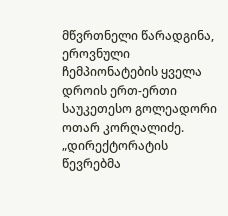მწვრთნელი წარადგინა, ეროვნული ჩემპიონატების ყველა დროის ერთ-ერთი საუკეთესო გოლეადორი ოთარ კორღალიძე.
„დირექტორატის წევრებმა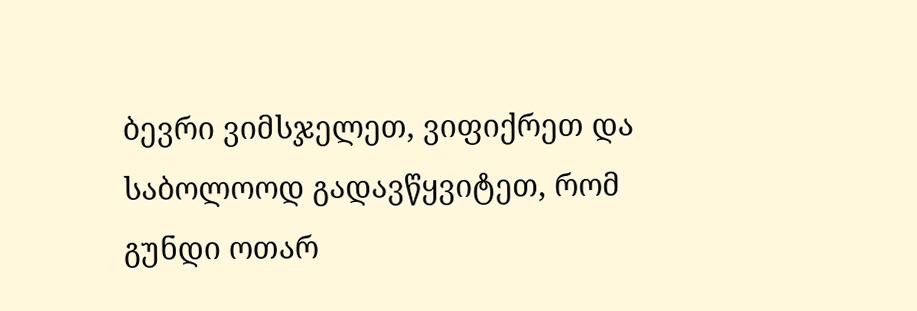ბევრი ვიმსჯელეთ, ვიფიქრეთ და საბოლოოდ გადავწყვიტეთ, რომ გუნდი ოთარ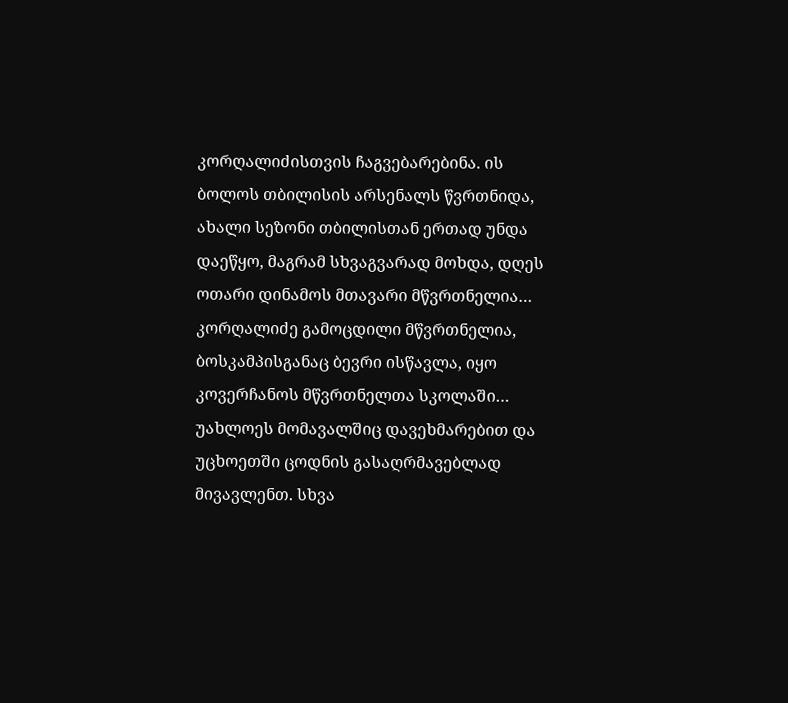კორღალიძისთვის ჩაგვებარებინა. ის ბოლოს თბილისის არსენალს წვრთნიდა, ახალი სეზონი თბილისთან ერთად უნდა დაეწყო, მაგრამ სხვაგვარად მოხდა, დღეს ოთარი დინამოს მთავარი მწვრთნელია…
კორღალიძე გამოცდილი მწვრთნელია, ბოსკამპისგანაც ბევრი ისწავლა, იყო კოვერჩანოს მწვრთნელთა სკოლაში… უახლოეს მომავალშიც დავეხმარებით და უცხოეთში ცოდნის გასაღრმავებლად მივავლენთ. სხვა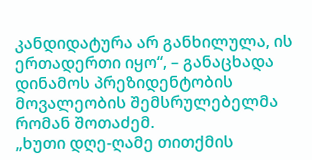კანდიდატურა არ განხილულა, ის ერთადერთი იყო“, – განაცხადა დინამოს პრეზიდენტობის მოვალეობის შემსრულებელმა რომან შოთაძემ.
„ხუთი დღე-ღამე თითქმის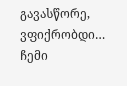გავასწორე, ვფიქრობდი… ჩემი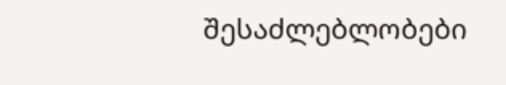შესაძლებლობები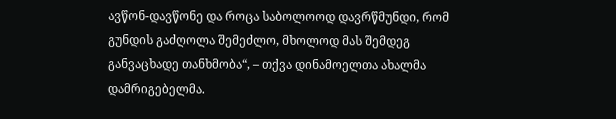ავწონ-დავწონე და როცა საბოლოოდ დავრწმუნდი, რომ გუნდის გაძღოლა შემეძლო, მხოლოდ მას შემდეგ განვაცხადე თანხმობა“, – თქვა დინამოელთა ახალმა დამრიგებელმა.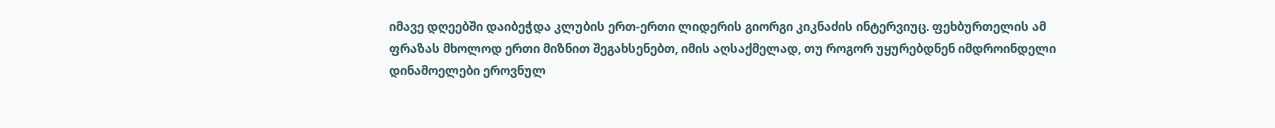იმავე დღეებში დაიბეჭდა კლუბის ერთ-ერთი ლიდერის გიორგი კიკნაძის ინტერვიუც. ფეხბურთელის ამ ფრაზას მხოლოდ ერთი მიზნით შეგახსენებთ, იმის აღსაქმელად, თუ როგორ უყურებდნენ იმდროინდელი დინამოელები ეროვნულ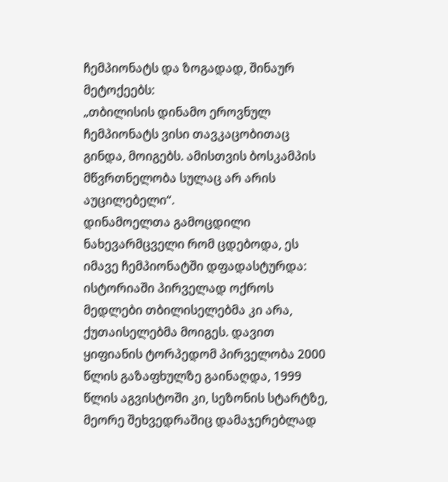ჩემპიონატს და ზოგადად, შინაურ მეტოქეებს:
„თბილისის დინამო ეროვნულ ჩემპიონატს ვისი თავკაცობითაც გინდა, მოიგებს. ამისთვის ბოსკამპის მწვრთნელობა სულაც არ არის აუცილებელი“.
დინამოელთა გამოცდილი ნახევარმცველი რომ ცდებოდა, ეს იმავე ჩემპიონატში დფადასტურდა: ისტორიაში პირველად ოქროს მედლები თბილისელებმა კი არა, ქუთაისელებმა მოიგეს. დავით ყიფიანის ტორპედომ პირველობა 2000 წლის გაზაფხულზე გაინაღდა, 1999 წლის აგვისტოში კი, სეზონის სტარტზე, მეორე შეხვედრაშიც დამაჯერებლად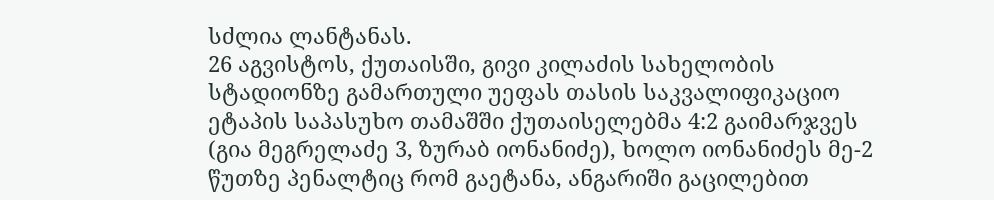სძლია ლანტანას.
26 აგვისტოს, ქუთაისში, გივი კილაძის სახელობის სტადიონზე გამართული უეფას თასის საკვალიფიკაციო ეტაპის საპასუხო თამაშში ქუთაისელებმა 4:2 გაიმარჯვეს (გია მეგრელაძე 3, ზურაბ იონანიძე), ხოლო იონანიძეს მე-2 წუთზე პენალტიც რომ გაეტანა, ანგარიში გაცილებით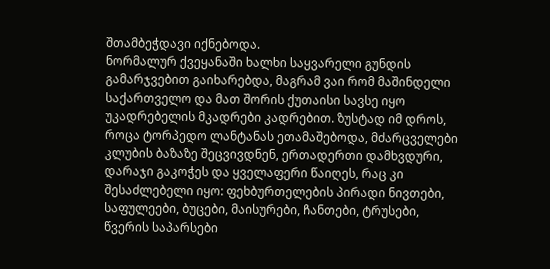შთამბეჭდავი იქნებოდა.
ნორმალურ ქვეყანაში ხალხი საყვარელი გუნდის გამარჯვებით გაიხარებდა, მაგრამ ვაი რომ მაშინდელი საქართველო და მათ შორის ქუთაისი სავსე იყო უკადრებელის მკადრები კადრებით. ზუსტად იმ დროს, როცა ტორპედო ლანტანას ეთამაშებოდა, მძარცველები კლუბის ბაზაზე შეცვივდნენ, ერთადერთი დამხვდური, დარაჯი გაკოჭეს და ყველაფერი წაიღეს, რაც კი შესაძლებელი იყო: ფეხბურთელების პირადი ნივთები, საფულეები, ბუცები, მაისურები, ჩანთები, ტრუსები, წვერის საპარსები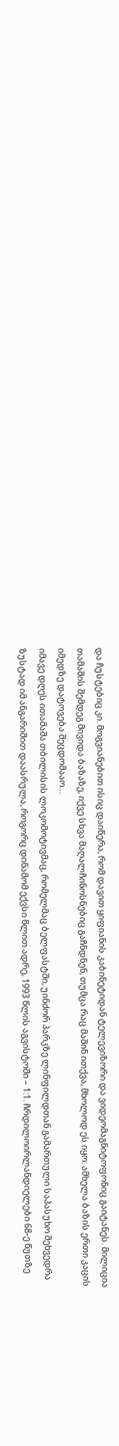და ჩუსტებიც კი. მოგვიანებით ისიც დაიწერა, რომ დავით ყიფიანის კაბინეტიდან ტელევიზორი და ვიდეომაგნიტოფონიც გაიტანეს. მილიცია თამაშის შემდეგ მივიდა ბაზაზე, იქვე სხვა მაღალჩინოსნებიც გაჩნდნენ, თუმცა რაც მაშინ ითქვა, მხოლოდ ეს იყო: ამხელა ბაზის ერთი კაცის იმედზე დატოვება შეცდომააო…
იმავე დღეს ითამაშა თბილისის ლოკომოტივმაც, რომელმაც ბელფასტში, უინძორ პარკზე ლინფილდთან გამართული საპასუხო შეხვედრა ზუსტად იმ ანგარიშით დაასრულა, როგორც დინამომ ექვსი წლით ადრე, 1993 წლის აგვისტოში – 1:1. ჩრდილოირლანდიელები 68-ე წუთზე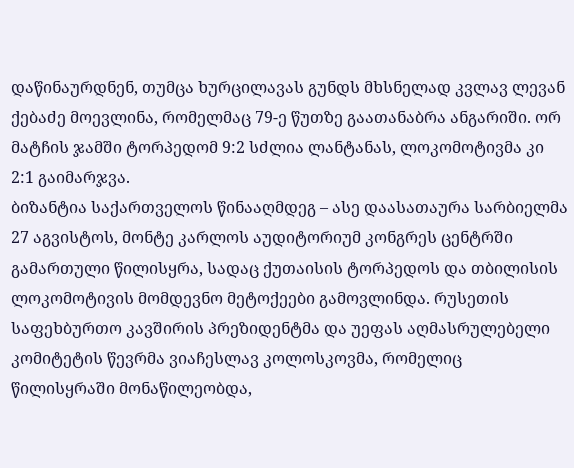დაწინაურდნენ, თუმცა ხურცილავას გუნდს მხსნელად კვლავ ლევან ქებაძე მოევლინა, რომელმაც 79-ე წუთზე გაათანაბრა ანგარიში. ორ მატჩის ჯამში ტორპედომ 9:2 სძლია ლანტანას, ლოკომოტივმა კი 2:1 გაიმარჯვა.
ბიზანტია საქართველოს წინააღმდეგ – ასე დაასათაურა სარბიელმა 27 აგვისტოს, მონტე კარლოს აუდიტორიუმ კონგრეს ცენტრში გამართული წილისყრა, სადაც ქუთაისის ტორპედოს და თბილისის ლოკომოტივის მომდევნო მეტოქეები გამოვლინდა. რუსეთის საფეხბურთო კავშირის პრეზიდენტმა და უეფას აღმასრულებელი კომიტეტის წევრმა ვიაჩესლავ კოლოსკოვმა, რომელიც წილისყრაში მონაწილეობდა,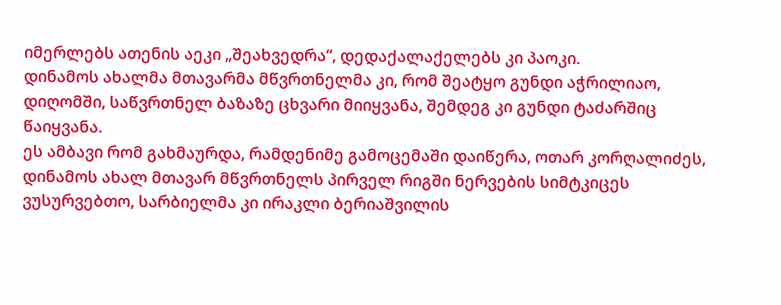იმერლებს ათენის აეკი „შეახვედრა“, დედაქალაქელებს კი პაოკი.
დინამოს ახალმა მთავარმა მწვრთნელმა კი, რომ შეატყო გუნდი აჭრილიაო, დიღომში, საწვრთნელ ბაზაზე ცხვარი მიიყვანა, შემდეგ კი გუნდი ტაძარშიც წაიყვანა.
ეს ამბავი რომ გახმაურდა, რამდენიმე გამოცემაში დაიწერა, ოთარ კორღალიძეს, დინამოს ახალ მთავარ მწვრთნელს პირველ რიგში ნერვების სიმტკიცეს ვუსურვებთო, სარბიელმა კი ირაკლი ბერიაშვილის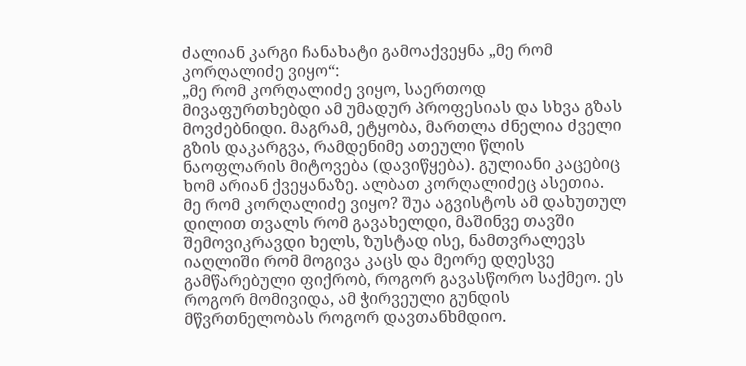ძალიან კარგი ჩანახატი გამოაქვეყნა „მე რომ კორღალიძე ვიყო“:
„მე რომ კორღალიძე ვიყო, საერთოდ მივაფურთხებდი ამ უმადურ პროფესიას და სხვა გზას მოვძებნიდი. მაგრამ, ეტყობა, მართლა ძნელია ძველი გზის დაკარგვა, რამდენიმე ათეული წლის ნაოფლარის მიტოვება (დავიწყება). გულიანი კაცებიც ხომ არიან ქვეყანაზე. ალბათ კორღალიძეც ასეთია.
მე რომ კორღალიძე ვიყო? შუა აგვისტოს ამ დახუთულ დილით თვალს რომ გავახელდი, მაშინვე თავში შემოვიკრავდი ხელს, ზუსტად ისე, ნამთვრალევს იაღლიში რომ მოგივა კაცს და მეორე დღესვე გამწარებული ფიქრობ, როგორ გავასწორო საქმეო. ეს როგორ მომივიდა, ამ ჭირვეული გუნდის მწვრთნელობას როგორ დავთანხმდიო.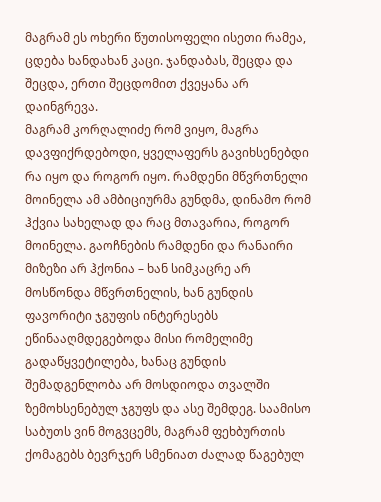მაგრამ ეს ოხერი წუთისოფელი ისეთი რამეა, ცდება ხანდახან კაცი. ჯანდაბას, შეცდა და შეცდა, ერთი შეცდომით ქვეყანა არ დაინგრევა.
მაგრამ კორღალიძე რომ ვიყო, მაგრა დავფიქრდებოდი, ყველაფერს გავიხსენებდი რა იყო და როგორ იყო. რამდენი მწვრთნელი მოინელა ამ ამბიციურმა გუნდმა, დინამო რომ ჰქვია სახელად და რაც მთავარია, როგორ მოინელა. გაოჩნების რამდენი და რანაირი მიზეზი არ ჰქონია – ხან სიმკაცრე არ მოსწონდა მწვრთნელის, ხან გუნდის ფავორიტი ჯგუფის ინტერესებს ეწინააღმდეგებოდა მისი რომელიმე გადაწყვეტილება, ხანაც გუნდის შემადგენლობა არ მოსდიოდა თვალში ზემოხსენებულ ჯგუფს და ასე შემდეგ. საამისო საბუთს ვინ მოგვცემს, მაგრამ ფეხბურთის ქომაგებს ბევრჯერ სმენიათ ძალად წაგებულ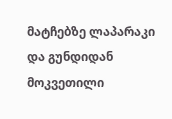მატჩებზე ლაპარაკი და გუნდიდან მოკვეთილი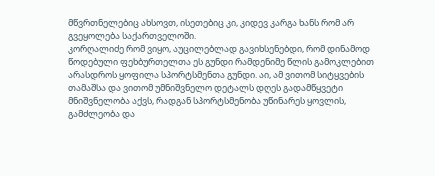მწვრთნელებიც ახსოვთ, ისეთებიც კი, კიდევ კარგა ხანს რომ არ გვეყოლება საქართველოში.
კორღალიძე რომ ვიყო, აუცილებლად გავიხსენებდი, რომ დინამოდ წოდებული ფეხბურთელთა ეს გუნდი რამდენიმე წლის გამოკლებით არასდროს ყოფილა სპორტსმენთა გუნდი. აი, ამ ვითომ სიტყვების თამაშსა და ვითომ უმნიშვნელო დეტალს დღეს გადამწყვეტი მნიშვნელობა აქვს, რადგან სპორტსმენობა უწინარეს ყოვლის, გამძლეობა და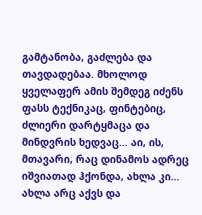გამტანობა, გაძლება და თავდადებაა. მხოლოდ ყველაფერ ამის შემდეგ იძენს ფასს ტექნიკაც, ფინტებიც, ძლიერი დარტყმაცა და მინდვრის ხედვაც… აი, ის, მთავარი, რაც დინამოს ადრეც იშვიათად ჰქონდა, ახლა კი… ახლა არც აქვს და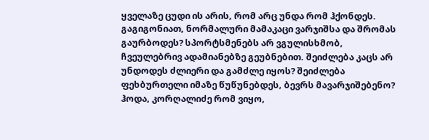ყველაზე ცუდი ის არის, რომ არც უნდა რომ ჰქონდეს.
გაგიგონიათ, ნორმალური მამაკაცი ვარჯიშსა და შრომას გაურბოდეს? სპორტსმენებს არ ვგულისხმობ, ჩვეულებრივ ადამიანებზე გეუბნებით. შეიძლება კაცს არ უნდოდეს ძლიერი და გამძლე იყოს? შეიძლება ფეხბურთელი იმაზე წუწუნებდეს, ბევრს მავარჯიშებენო?
ჰოდა, კორღალიძე რომ ვიყო,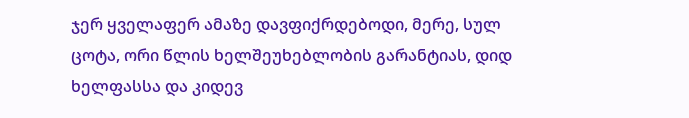ჯერ ყველაფერ ამაზე დავფიქრდებოდი, მერე, სულ ცოტა, ორი წლის ხელშეუხებლობის გარანტიას, დიდ ხელფასსა და კიდევ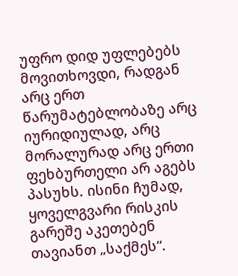უფრო დიდ უფლებებს მოვითხოვდი, რადგან არც ერთ წარუმატებლობაზე არც იურიდიულად, არც მორალურად არც ერთი ფეხბურთელი არ აგებს პასუხს. ისინი ჩუმად, ყოველგვარი რისკის გარეშე აკეთებენ თავიანთ „საქმეს“.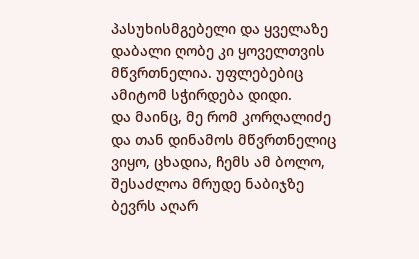პასუხისმგებელი და ყველაზე დაბალი ღობე კი ყოველთვის მწვრთნელია. უფლებებიც ამიტომ სჭირდება დიდი.
და მაინც, მე რომ კორღალიძე და თან დინამოს მწვრთნელიც ვიყო, ცხადია, ჩემს ამ ბოლო, შესაძლოა მრუდე ნაბიჯზე ბევრს აღარ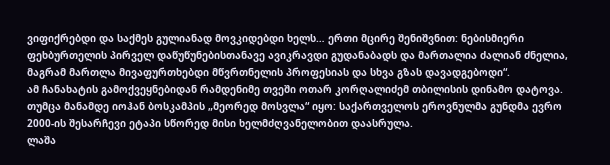ვიფიქრებდი და საქმეს გულიანად მოვკიდებდი ხელს… ერთი მცირე შენიშვნით: ნებისმიერი ფეხბურთელის პირველ დაწუწუნებისთანავე ავიკრავდი გუდანაბადს და მართალია ძალიან ძნელია, მაგრამ მართლა მივაფურთხებდი მწვრთნელის პროფესიას და სხვა გზას დავადგებოდი“.
ამ ჩანახატის გამოქვეყნებიდან რამდენიმე თვეში ოთარ კორღალიძემ თბილისის დინამო დატოვა. თუმცა მანამდე იოჰან ბოსკამპის „მეორედ მოსვლა“ იყო: საქართველოს ეროვნულმა გუნდმა ევრო 2000-ის შესარჩევი ეტაპი სწორედ მისი ხელმძღვანელობით დაასრულა.
ლაშა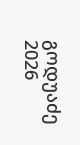გოდუაძე
2026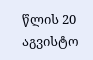წლის 20 აგვისტო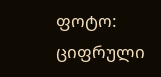ფოტო: ციფრული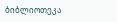ბიბლიოთეკა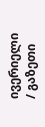ივერიელი / გაზეთი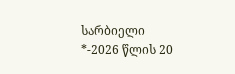სარბიელი
*-2026 წლის 20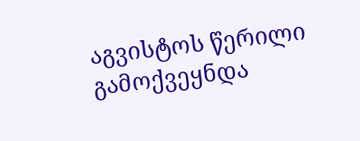აგვისტოს წერილი გამოქვეყნდა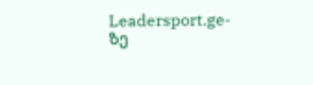Leadersport.ge-ზე